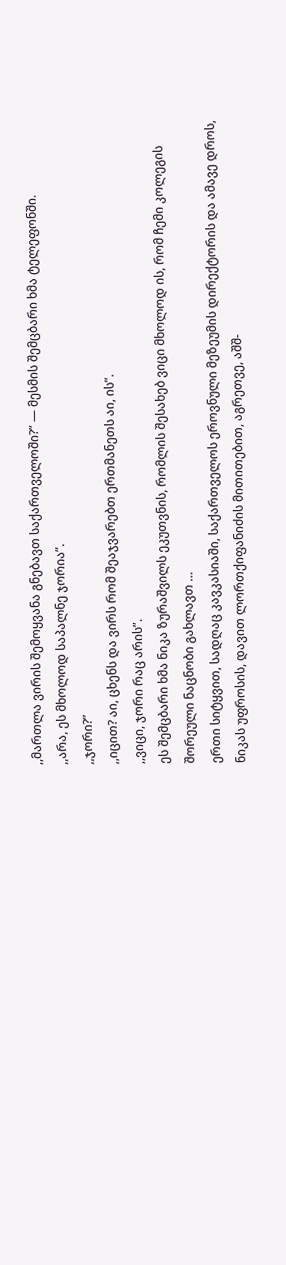,,მართლა ვირის შემოყვანა გნებავთ საქართველოში?” — მესმის შემცბარი ხმა ტელეფონში.
,,არა, ეს მხოლოდ საპალნე ჯორია”.
,,ჯორი?”
,,იცით? აი, ცხენს და ვირს რომ შეაჯვარებთ ერთმანეთს აი, ის”.
,,ვიცი, ჯორი რაც არის”.
ეს შემცბარი ხმა ნიკა ზურაშვილს ეკუთვნის, რომლის შესახებ ვიცი მხოლოდ ის, რომ ჩემი კოლეგის შორეული ნაცნობი გახლავთ …
ერთი სიტყვით, სადღაც კავკასიაში, საქართველოს ეროვნული მეზეუმის დირექტორის და ამავე დროს, ნიკას უფროსის, დავით ლორთქიფანიძის მითითებით, აგრეთვე, აშშ-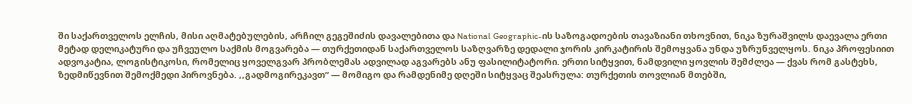ში საქართველოს ელჩის, მისი აღმატებულების, არჩილ გეგეშიძის დავალებითა და National Geographic-ის საზოგადოების თავაზიანი თხოვნით, ნიკა ზურაშვილს დაევალა ერთი მეტად დელიკატური და უჩვეულო საქმის მოგვარება — თურქეთიდან საქართველოს საზღვარზე დედალი ჯორის კირკატირის შემოყვანა უნდა უზრუნველყოს. ნიკა პროფესიით ადვოკატია, ლოგისტიკოსი, რომელიც ყოველგვარ პრობლემას ადვილად აგვარებს ანუ ფასილიტატორი. ერთი სიტყვით, ნამდვილი ყოვლის შემძლეა — ქვას რომ გასტეხს, ზედმიწევნით შემოქმედი პიროვნება. ,,გადმოგირეკავთ” — მომიგო და რამდენიმე დღეში სიტყვაც შეასრულა: თურქეთის თოვლიან მთებში,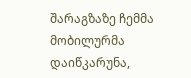შარაგზაზე ჩემმა მობილურმა დაიწკარუნა,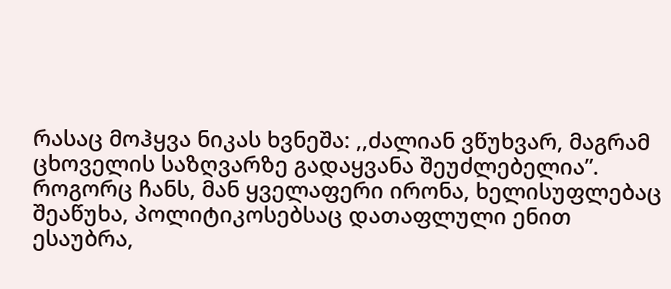რასაც მოჰყვა ნიკას ხვნეშა: ,,ძალიან ვწუხვარ, მაგრამ ცხოველის საზღვარზე გადაყვანა შეუძლებელია”. როგორც ჩანს, მან ყველაფერი ირონა, ხელისუფლებაც შეაწუხა, პოლიტიკოსებსაც დათაფლული ენით ესაუბრა,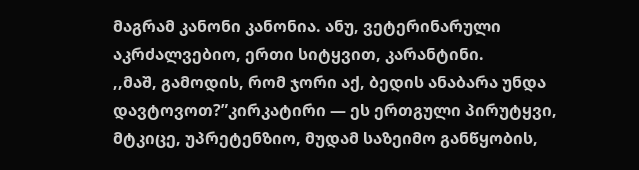მაგრამ კანონი კანონია. ანუ, ვეტერინარული აკრძალვებიო, ერთი სიტყვით, კარანტინი.
,,მაშ, გამოდის, რომ ჯორი აქ, ბედის ანაბარა უნდა დავტოვოთ?”კირკატირი — ეს ერთგული პირუტყვი, მტკიცე, უპრეტენზიო, მუდამ საზეიმო განწყობის,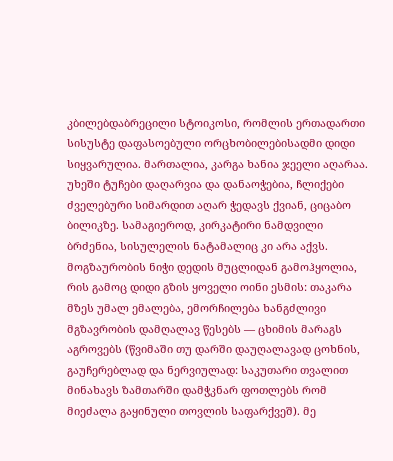კბილებდაბრეცილი სტოიკოსი, რომლის ერთადართი სისუსტე დაფასოებული ორცხობილებისადმი დიდი სიყვარულია. მართალია, კარგა ხანია ჯეელი აღარაა. უხეში ტუჩები დაღარვია და დანაოჭებია, ჩლიქები ძველებური სიმარდით აღარ ჭედავს ქვიან, ციცაბო ბილიკზე. სამაგიეროდ, კირკატირი ნამდვილი ბრძენია, სისულელის ნატამალიც კი არა აქვს. მოგზაურობის ნიჭი დედის მუცლიდან გამოჰყოლია, რის გამოც დიდი გზის ყოველი ოინი ესმის: თაკარა მზეს უმალ ემალება, ემორჩილება ხანგძლივი მგზავრობის დამღალავ წესებს — ცხიმის მარაგს აგროვებს (წვიმაში თუ დარში დაუღალავად ცოხნის, გაუჩერებლად და ნერვიულად: საკუთარი თვალით მინახავს ზამთარში დამჭკნარ ფოთლებს რომ მიეძალა გაყინული თოვლის საფარქვეშ). მე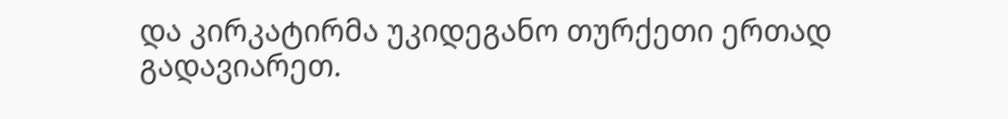და კირკატირმა უკიდეგანო თურქეთი ერთად გადავიარეთ.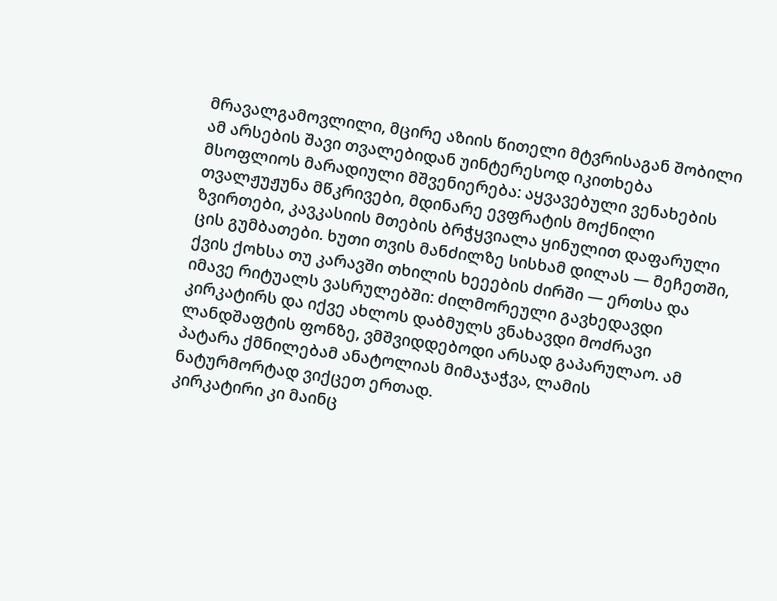მრავალგამოვლილი, მცირე აზიის წითელი მტვრისაგან შობილი ამ არსების შავი თვალებიდან უინტერესოდ იკითხება მსოფლიოს მარადიული მშვენიერება: აყვავებული ვენახების თვალჟუჟუნა მწკრივები, მდინარე ევფრატის მოქნილი ზვირთები, კავკასიის მთების ბრჭყვიალა ყინულით დაფარული ცის გუმბათები. ხუთი თვის მანძილზე სისხამ დილას — მეჩეთში, ქვის ქოხსა თუ კარავში თხილის ხეეების ძირში — ერთსა და იმავე რიტუალს ვასრულებში: ძილმორეული გავხედავდი კირკატირს და იქვე ახლოს დაბმულს ვნახავდი მოძრავი ლანდშაფტის ფონზე, ვმშვიდდებოდი არსად გაპარულაო. ამ პატარა ქმნილებამ ანატოლიას მიმაჯაჭვა, ლამის ნატურმორტად ვიქცეთ ერთად.
კირკატირი კი მაინც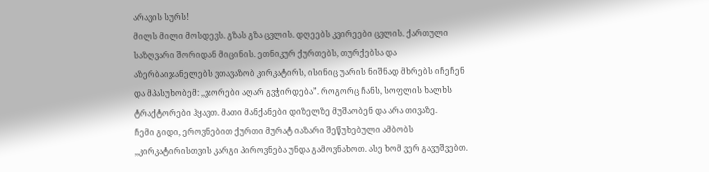არავის სურს!
მილს მილი მოსდევს. გზას გზა ცვლის. დღეებს კვირეები ცვლის. ქართული საზღვარი შორიდან მიცინის. ეთნიკურ ქურთებს, თურქებსა და აზერბაიჯანელებს ვთავაზობ კირკატირს, ისინიც უარის ნიშნად მხრებს იჩეჩენ და მპასუხობემ: ,,ჯორები აღარ გვჭირდება”. როგორც ჩანს, სოფლის ხალხს ტრაქტორები ჰყავთ. მათი მანქანები დიზელზე მუშაობენ და არა თივაზე.
ჩემი გიდი, ეროვნებით ქურთი მურატ იაზარი შეწუხებული ამბობს ,,კირკატირისთვის კარგი პიროვნება უნდა გამოვნახოთ. ასე ხომ ვერ გავუშვებთ.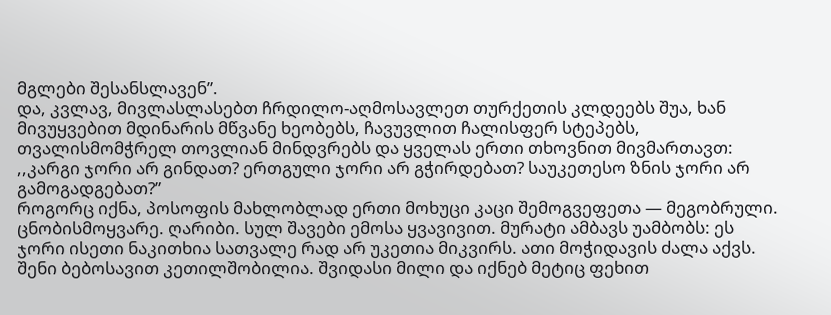მგლები შესანსლავენ”.
და, კვლავ, მივლასლასებთ ჩრდილო-აღმოსავლეთ თურქეთის კლდეებს შუა, ხან მივუყვებით მდინარის მწვანე ხეობებს, ჩავუვლით ჩალისფერ სტეპებს, თვალისმომჭრელ თოვლიან მინდვრებს და ყველას ერთი თხოვნით მივმართავთ: ,,კარგი ჯორი არ გინდათ? ერთგული ჯორი არ გჭირდებათ? საუკეთესო ზნის ჯორი არ გამოგადგებათ?”
როგორც იქნა, პოსოფის მახლობლად ერთი მოხუცი კაცი შემოგვეფეთა — მეგობრული. ცნობისმოყვარე. ღარიბი. სულ შავები ემოსა ყვავივით. მურატი ამბავს უამბობს: ეს ჯორი ისეთი ნაკითხია სათვალე რად არ უკეთია მიკვირს. ათი მოჭიდავის ძალა აქვს. შენი ბებოსავით კეთილშობილია. შვიდასი მილი და იქნებ მეტიც ფეხით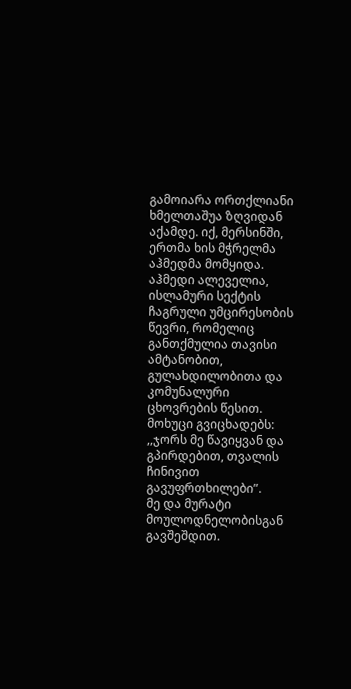გამოიარა ორთქლიანი ხმელთაშუა ზღვიდან აქამდე. იქ, მერსინში, ერთმა ხის მჭრელმა აჰმედმა მომყიდა. აჰმედი ალეველია, ისლამური სექტის ჩაგრული უმცირესობის წევრი, რომელიც განთქმულია თავისი ამტანობით, გულახდილობითა და კომუნალური ცხოვრების წესით.
მოხუცი გვიცხადებს: ,,ჯორს მე წავიყვან და გპირდებით, თვალის ჩინივით გავუფრთხილები”.
მე და მურატი მოულოდნელობისგან გავშეშდით.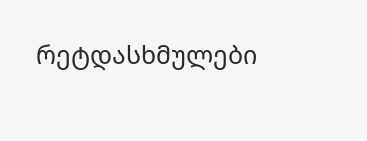რეტდასხმულები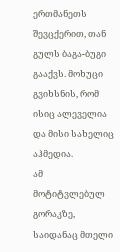ერთმანეთს შევცქერით, თან გულს ბაგა-ბუგი გააქვს. მოხუცი გვიხსნის, რომ ისიც ალეველია და მისი სახელიც აჰმედია.
ამ მოტიტვლებულ გორაკზე, საიდანაც მთელი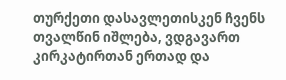თურქეთი დასავლეთისკენ ჩვენს თვალწინ იშლება, ვდგავართ კირკატირთან ერთად და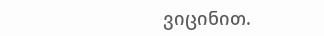ვიცინით.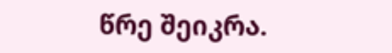წრე შეიკრა.